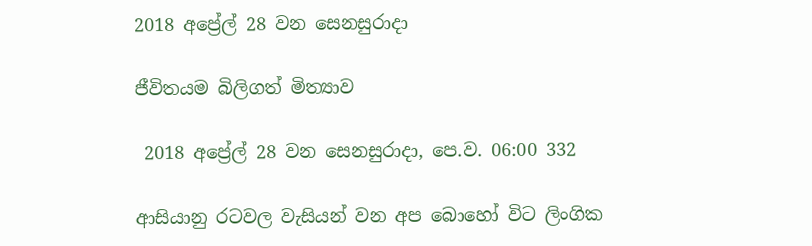2018 අප්‍රේල් 28 වන සෙනසුරාදා

ජීවිතයම බිලිගත් මිත්‍යාව

 2018 අප්‍රේල් 28 වන සෙනසුරාදා, පෙ.ව. 06:00 332

ආසියානු රටවල වැසියන් වන අප බොහෝ විට ලිංගික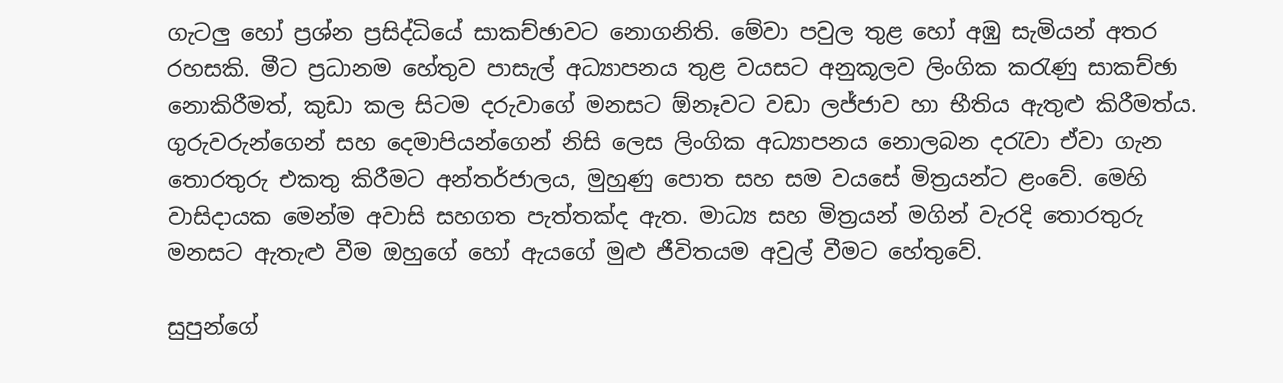ගැටලු හෝ ප්‍රශ්න ප්‍රසිද්ධියේ සාකච්ඡාවට නොගනිති. මේවා පවුල තුළ හෝ අඹු සැමියන් අතර රහසකි. මීට ප්‍රධානම හේතුව පාසැල් අධ්‍යාපනය තුළ වයසට අනුකූලව ලිංගික කරැණු සාකච්ඡා නොකිරීමත්, කුඩා කල සිටම දරුවාගේ මනසට ඕනෑවට වඩා ලජ්ජාව හා භීතිය ඇතුළු කිරීමත්ය. ගුරුවරුන්ගෙන් සහ දෙමාපියන්ගෙන් නිසි ලෙස ලිංගික අධ්‍යාපනය නොලබන දරැවා ඒවා ගැන තොරතුරු එකතු කිරීමට අන්තර්ජාලය, මුහුණු පොත සහ සම වයසේ මිත්‍රයන්ට ළංවේ. මෙහි වාසිදායක මෙන්ම අවාසි සහගත පැත්තක්ද ඇත. මාධ්‍ය සහ මිත්‍රයන් මගින් වැරදි තොරතුරු මනසට ඇතැළු වීම ඔහුගේ හෝ ඇයගේ මුළු ජීවිතයම අවුල් වීමට හේතුවේ.

සුපුන්ගේ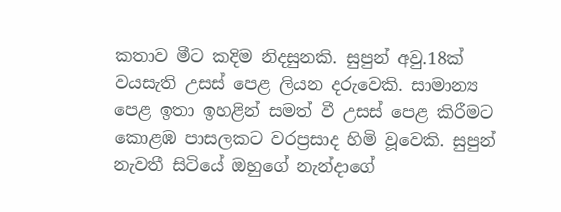කතාව මීට කදිම නිදසුනකි. සුපුන් අවු.18ක් වයසැති උසස් පෙළ ලියන දරුවෙකි. සාමාන්‍ය පෙළ ඉතා ඉහළින් සමත් වී උසස් පෙළ කිරීමට කොළඹ පාසලකට වරප්‍රසාද හිමි වූවෙකි. සුපුන් නැවතී සිටියේ ඔහුගේ නැන්දාගේ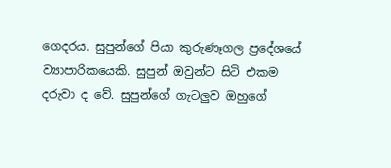ගෙදරය. සුපුන්ගේ පියා කුරුණෑගල ප්‍රදේශයේ ව්‍යාපාරිකයෙකි. සුපුන් ඔවුන්ට සිටි එකම දරුවා ද වේ. සුපුන්ගේ ගැටලුව ඔහුගේ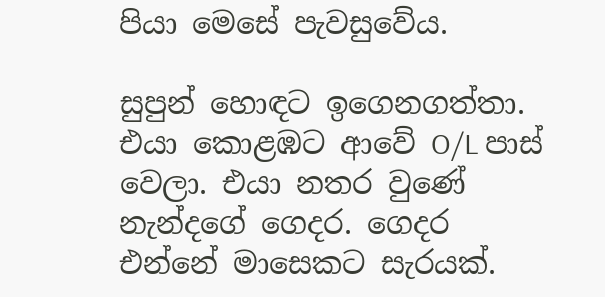පියා මෙසේ පැවසුවේය.

සුපුන් හොඳට ඉගෙනගත්තා. එයා කොළඹට ආවේ O/L පාස් වෙලා. එයා නතර වුණේ නැන්දගේ ගෙදර. ගෙදර එන්නේ මාසෙකට සැරයක්.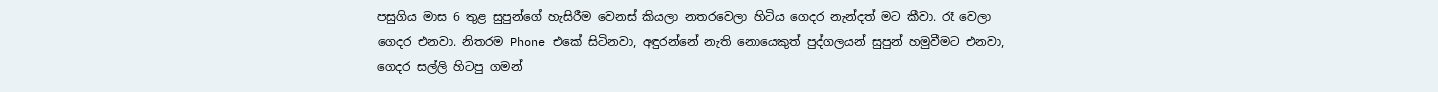පසුගිය මාස 6 තුළ සුපුන්ගේ හැසිරීම වෙනස් කියලා නතරවෙලා හිටිය ගෙදර නැන්දත් මට කීවා. රෑ වෙලා ගෙදර එනවා. නිතරම Phone එකේ සිටිනවා, අඳුරන්නේ නැති නොයෙකුත් පුද්ගලයන් සුපුන් හමුවීමට එනවා, ගෙදර සල්ලි හිටපු ගමන්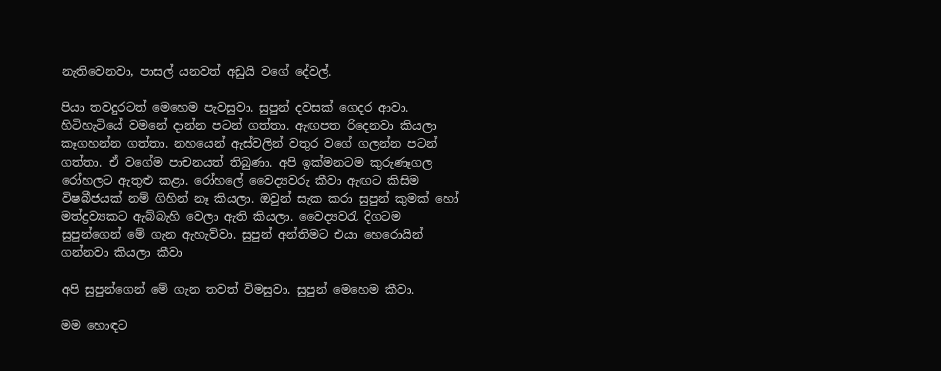නැතිවෙනවා, පාසල් යනවත් අඩුයි වගේ දේවල්.

පියා තවදුරටත් මෙහෙම පැවසුවා. සුපුන් දවසක් ගෙදර ආවා. හිටිහැටියේ වමනේ දාන්න පටන් ගත්තා. ඇඟපත රිදෙනවා කියලා කෑගහන්න ගත්තා. නහයෙන් ඇස්වලින් වතුර වගේ ගලන්න පටන් ගත්තා. ඒ වගේම පාචනයත් තිබුණා. අපි ඉක්මනටම කුරුණෑගල රෝහලට ඇතුළු කළා. රෝහලේ වෛද්‍යවරු කීවා ඇඟට කිසිම විෂබීජයක් නම් ගිහින් නෑ කියලා. ඔවුන් සැක කරා සුපුන් කුමක් හෝ මත්ද්‍රව්‍යකට ඇබ්බැහි වෙලා ඇති කියලා. වෛද්‍යවරැ දිගටම සුපුන්ගෙන් මේ ගැන ඇහැව්වා. සුපුන් අන්තිමට එයා හෙරොයින් ගන්නවා කියලා කීවා

අපි සුපුන්ගෙන් මේ ගැන තවත් විමසුවා. සුපුන් මෙහෙම කීවා.

මම හොඳට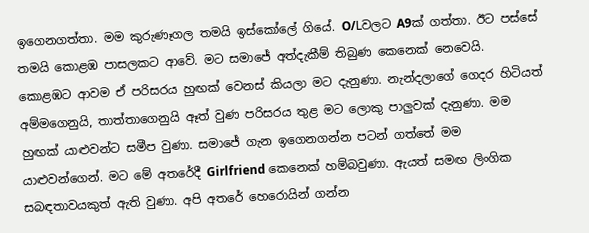ඉගෙනගත්තා. මම කුරුණෑගල තමයි ඉස්කෝලේ ගියේ. O/Lවලට A9ක් ගත්තා. ඊට පස්සේ තමයි කොළඹ පාසලකට ආවේ. මට සමාජේ අත්දැකීම් තිබුණ කෙනෙක් නෙවෙයි. කොළඹට ආවම ඒ පරිසරය හුඟක් වෙනස් කියලා මට දැනුණා. නැන්දලාගේ ගෙදර හිටියත් අම්මගෙනුයි, තාත්තාගෙනුයි ඈත් වුණ පරිසරය තුළ මට ලොකු පාලුවක් දැනුණා. මම හුඟක් යාළුවන්ට සමීප වුණා. සමාජේ ගැන ඉගෙනගන්න පටන් ගත්තේ මම යාළුවන්ගෙන්. මට මේ අතරේදී Girlfriend කෙනෙක් හම්බවුණා. ඇයත් සමඟ ලිංගික සබඳතාවයකුත් ඇති වුණා. අපි අතරේ හෙරොයින් ගන්න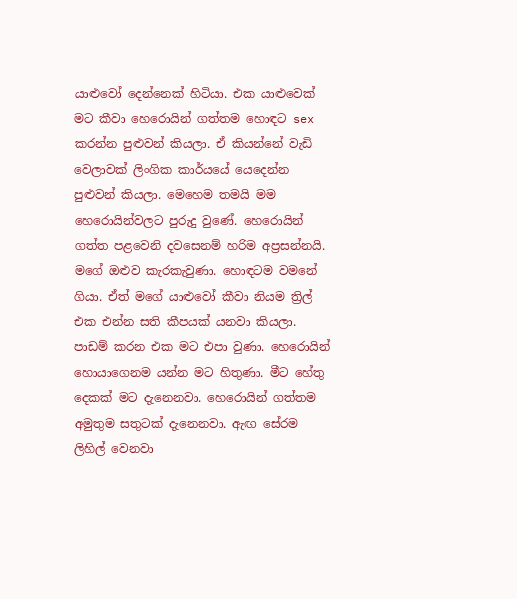යාළුවෝ දෙන්නෙක් හිටියා. එක යාළුවෙක් මට කීවා හෙරොයින් ගත්තම හොඳට sex කරන්න පුළුවන් කියලා. ඒ කියන්නේ වැඩි වෙලාවක් ලිංගික කාර්යයේ යෙදෙන්න පුළුවන් කියලා. මෙහෙම තමයි මම හෙරොයින්වලට පුරුදු වුණේ. හෙරොයින් ගත්ත පළවෙනි දවසෙනම් හරිම අප්‍රසන්නයි. මගේ ඔළුව කැරකැවුණා. හොඳටම වමනේ ගියා. ඒත් මගේ යාළුවෝ කීවා නියම ත්‍රිල් එක එන්න සති කීපයක් යනවා කියලා. පාඩම් කරන එක මට එපා වුණා. හෙරොයින් හොයාගෙනම යන්න මට හිතුණා. මීට හේතු දෙකක් මට දැනෙනවා. හෙරොයින් ගත්තම අමුතුම සතුටක් දැනෙනවා. ඇඟ සේරම ලිහිල් වෙනවා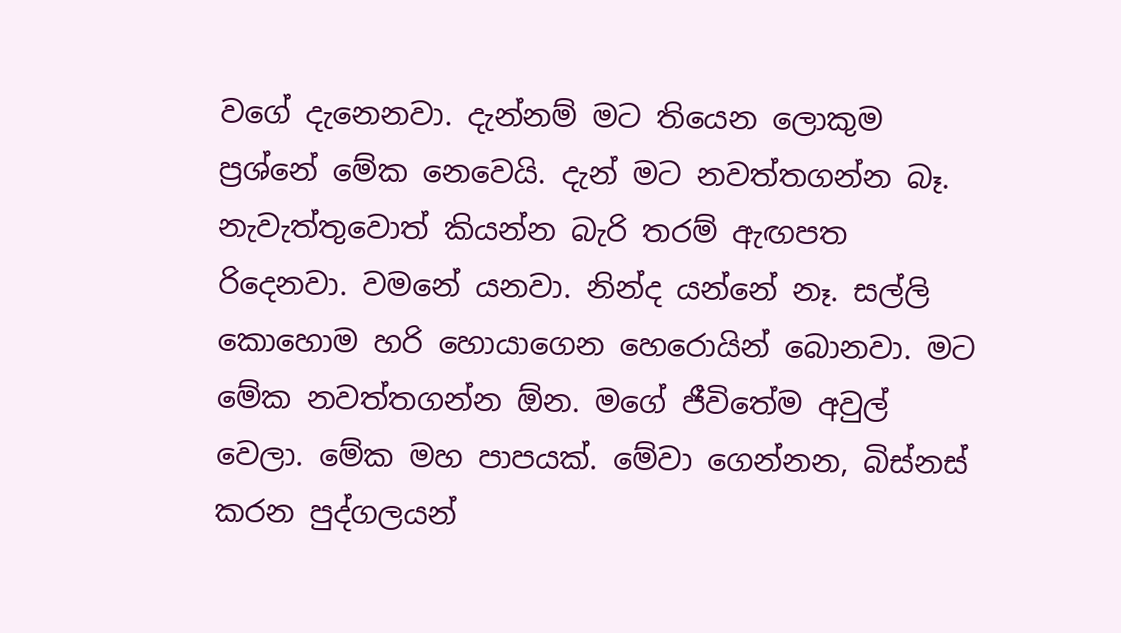වගේ දැනෙනවා. දැන්නම් මට තියෙන ලොකුම ප්‍රශ්නේ මේක නෙවෙයි. දැන් මට නවත්තගන්න බෑ. නැවැත්තුවොත් කියන්න බැරි තරම් ඇඟපත රිදෙනවා. වමනේ යනවා. නින්ද යන්නේ නෑ. සල්ලි කොහොම හරි හොයාගෙන හෙරොයින් බොනවා. මට මේක නවත්තගන්න ඕන. මගේ ජීවිතේම අවුල් වෙලා. මේක මහ පාපයක්. මේවා ගෙන්නන, බිස්නස් කරන පුද්ගලයන්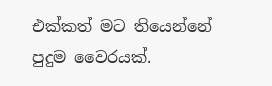එක්කත් මට තියෙන්නේ පුදුම වෛරයක්.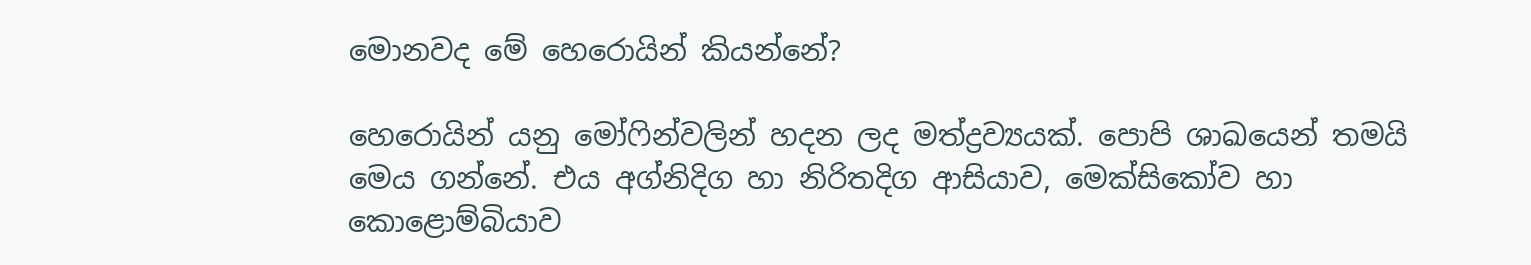මොනවද මේ හෙරොයින් කියන්නේ?

හෙරොයින් යනු මෝෆින්වලින් හදන ලද මත්ද්‍රව්‍යයක්. පොපි ශාඛයෙන් තමයි මෙය ගන්නේ. එය අග්නිදිග හා නිරිතදිග ආසියාව, මෙක්සිකෝව හා කොළොම්බියාව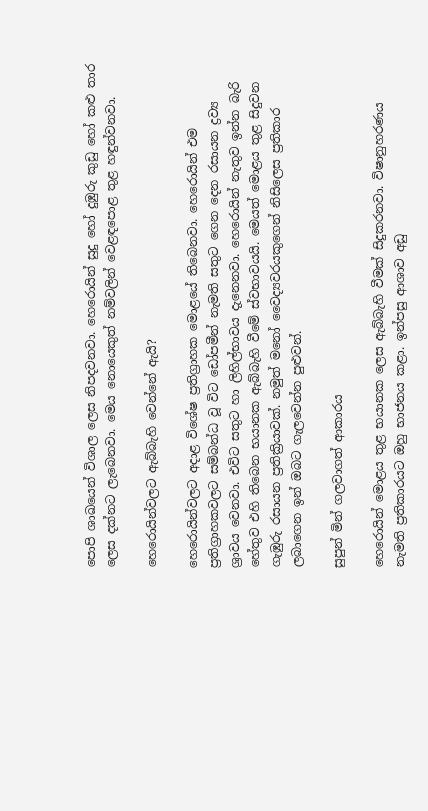පොපි ශාඛයෙන් විශාල ලෙස නිපදවනවා. හෙරොයින් සුදු හෝ දුඹුරු කුඩු හෝ කළු තාර ලෙස දක්නට ලැබෙනවා. මෙය නොයෙකුත් නම්වලින් වෙළඳපොළ තුළ හඳුන්වනවා.

හෙරොයින්වලට ඇබ්බැහි වෙන්නේ ඇයි?

හෙරොයින්වලට අදාළ විශේෂ ප්‍රතිග්‍රාහක මොළයේ තිබෙනවා. හෙරොයින් එම ප්‍රතිග්‍රාහකවලට සම්බන්ධ වූ විට ඩෝපමීන් නැමති සතුට ගෙන දෙන රසායන ද්‍රව්‍ය ශ්‍රාවය වෙනවා. එවිට සතුට හා ලිහිල්භාවය දැනෙනවා. හෙරොයින් නැතුව ඉන්න බැරි හේතුව එහි තිබෙන භයානක ඇබ්බැහි වීමේ ස්වභාවයයි. මෙයත් මොළය තුළ සිදුවන ගැඹුරු රසායන ප්‍රතික්‍රියාවක්. නමුත් මනෝ වෛද්‍යවරයකුගෙන් නිසිලෙස ප්‍රතිකාර ලබාගෙන ඉන් ඔබට ගැලවෙන්න පුළුවන්.

සුපුන් මින් ගලවාගත් ආකාරය

හෙරොයින් මොළය තුළ භයානක ලෙස ඇබ්බැහි වීමක් සිදුකරනවා. විෂානුහරණය නැමති ප්‍රතිකාරයට ඔහු භාජනය කළා. ඉන්පසු ආශාව අඩු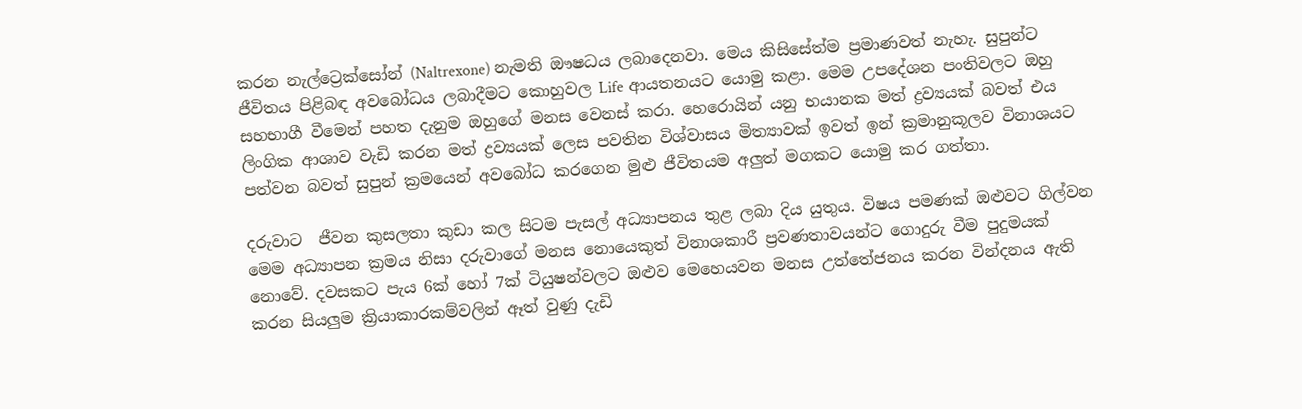කරන නැල්ට්‍රෙක්සෝන් (Naltrexone) නැමති ඖෂධය ලබාදෙනවා. මෙය කිසිසේත්ම ප්‍රමාණවත් නැහැ. සුපුන්ට ජීවිතය පිළිබඳ අවබෝධය ලබාදීමට කොහුවල Life ආයතනයට යොමු කළා. මෙම උපදේශන පංතිවලට ඔහු සහභාගී වීමෙන් පහත දැනුම ඔහුගේ මනස වෙනස් කරා. හෙරොයින් යනු භයානක මත් ද්‍රව්‍යයක් බවත් එය ලිංගික ආශාව වැඩි කරන මත් ද්‍රව්‍යයක් ලෙස පවතින විශ්වාසය මිත්‍යාවක් ඉවත් ඉන් ක්‍රමානුකූලව විනාශයට පත්වන බවත් සුපුන් ක්‍රමයෙන් අවබෝධ කරගෙන මුළු ජීවිතයම අලුත් මගකට යොමු කර ගත්තා.

දරුවාට  ජීවන කුසලතා කුඩා කල සිටම පැසල් අධ්‍යාපනය තුළ ලබා දිය යුතුය. විෂය පමණක් ඔළුවට ගිල්වන මෙම අධ්‍යාපන ක්‍රමය නිසා දරුවාගේ මනස නොයෙකුත් විනාශකාරී ප්‍රවණතාවයන්ට ගොදුරු වීම පුදුමයක් නොවේ. දවසකට පැය 6ක් හෝ 7ක් ටියුෂන්වලට ඔළුව මෙහෙයවන මනස උත්තේජනය කරන වින්දනය ඇති කරන සියලුම ක්‍රියාකාරකම්වලින් ඈත් වුණු දැඩි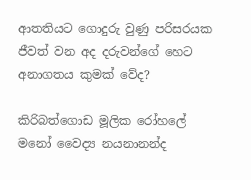ආතතියට ගොදුරු වුණු පරිසරයක ජීවත් වන අද දරුවන්ගේ හෙට  අනාගතය කුමක් වේද?

කිරිබත්ගොඩ මූලික රෝහලේ
මනෝ වෛද්‍ය නයනානන්ද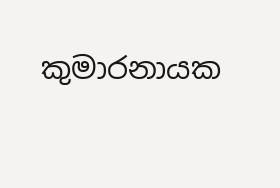කුමාරනායක